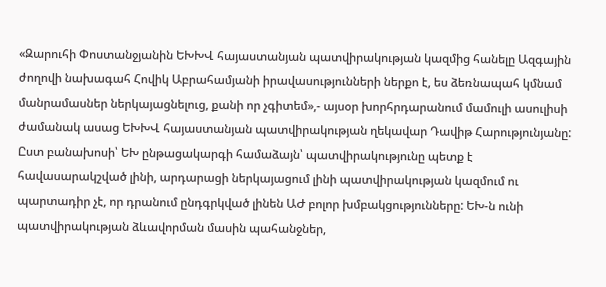«Զարուհի Փոստանջյանին ԵԽԽՎ հայաստանյան պատվիրակության կազմից հանելը Ազգային ժողովի նախագահ Հովիկ Աբրահամյանի իրավասությունների ներքո է, ես ձեռնապահ կմնամ մանրամասներ ներկայացնելուց, քանի որ չգիտեմ»,- այսօր խորհրդարանում մամուլի ասուլիսի ժամանակ ասաց ԵԽԽՎ հայաստանյան պատվիրակության ղեկավար Դավիթ Հարությունյանը: Ըստ բանախոսի՝ ԵԽ ընթացակարգի համաձայն՝ պատվիրակությունը պետք է հավասարակշված լինի, արդարացի ներկայացում լինի պատվիրակության կազմում ու պարտադիր չէ, որ դրանում ընդգրկված լինեն ԱԺ բոլոր խմբակցությունները: ԵԽ-ն ունի պատվիրակության ձևավորման մասին պահանջներ,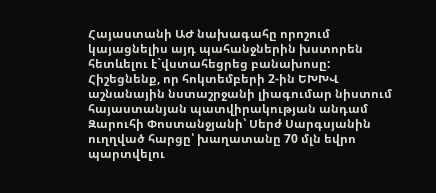Հայաստանի ԱԺ նախագահը որոշում կայացնելիս այդ պահանջներին խստորեն հետևելու է`վստահեցրեց բանախոսը:
Հիշեցնենք, որ հոկտեմբերի 2-ին ԵԽԽՎ աշնանային նստաշրջանի լիագումար նիստում հայաստանյան պատվիրակության անդամ Զարուհի Փոստանջյանի՝ Սերժ Սարգսյանին ուղղված հարցը՝ խաղատանը 70 մլն եվրո պարտվելու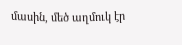մասին, մեծ աղմուկ էր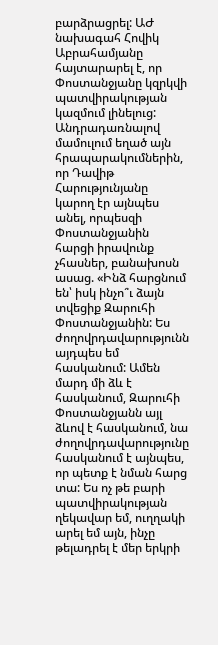բարձրացրել: ԱԺ նախագահ Հովիկ Աբրահամյանը հայտարարել է, որ Փոստանջյանը կզրկվի պատվիրակության կազմում լինելուց:
Անդրադառնալով մամուլում եղած այն հրապարակումներին, որ Դավիթ Հարությունյանը կարող էր այնպես անել, որպեսզի Փոստանջյանին հարցի իրավունք չհասներ, բանախոսն ասաց. «Ինձ հարցնում են՝ իսկ ինչո՞ւ ձայն տվեցիք Զարուհի Փոստանջյանին: Ես ժողովրդավարությունն այդպես եմ հասկանում: Ամեն մարդ մի ձև է հասկանում, Զարուհի Փոստանջյանն այլ ձևով է հասկանում, նա ժողովրդավարությունը հասկանում է այնպես, որ պետք է նման հարց տա: Ես ոչ թե բարի պատվիրակության ղեկավար եմ, ուղղակի արել եմ այն, ինչը թելադրել է մեր երկրի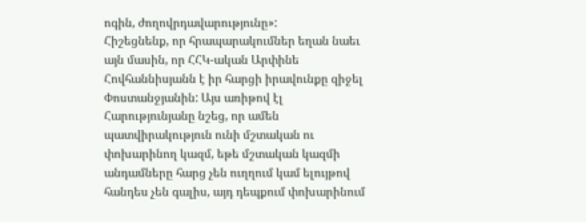ոգին, ժողովրդավարությունը»:
Հիշեցնենք, որ հրապարակումներ եղան նաեւ այն մասին, որ ՀՀԿ-ական Արփինե Հովհաննիսյանն է իր հարցի իրավունքը զիջել Փոստանջյանին: Այս առիթով էլ Հարությունյանը նշեց, որ ամեն պատվիրակություն ունի մշտական ու փոխարինող կազմ, եթե մշտական կազմի անդամները հարց չեն ուղղում կամ ելույթով հանդես չեն գալիս, այդ դեպքում փոխարինում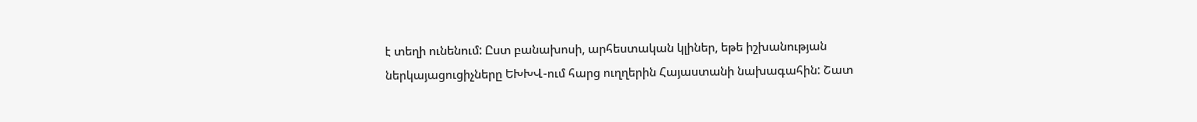է տեղի ունենում: Ըստ բանախոսի, արհեստական կլիներ, եթե իշխանության ներկայացուցիչները ԵԽԽՎ-ում հարց ուղղերին Հայաստանի նախագահին: Շատ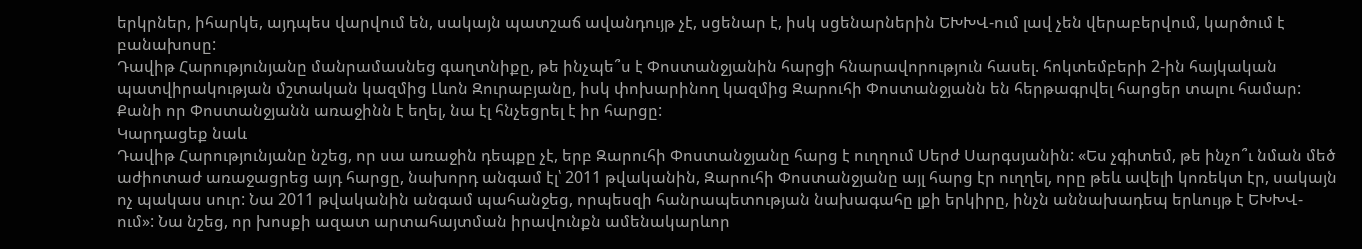երկրներ, իհարկե, այդպես վարվում են, սակայն պատշաճ ավանդույթ չէ, սցենար է, իսկ սցենարներին ԵԽԽՎ-ում լավ չեն վերաբերվում, կարծում է բանախոսը:
Դավիթ Հարությունյանը մանրամասնեց գաղտնիքը, թե ինչպե՞ս է Փոստանջյանին հարցի հնարավորություն հասել. հոկտեմբերի 2-ին հայկական պատվիրակության մշտական կազմից Լևոն Զուրաբյանը, իսկ փոխարինող կազմից Զարուհի Փոստանջյանն են հերթագրվել հարցեր տալու համար: Քանի որ Փոստանջյանն առաջինն է եղել, նա էլ հնչեցրել է իր հարցը:
Կարդացեք նաև
Դավիթ Հարությունյանը նշեց, որ սա առաջին դեպքը չէ, երբ Զարուհի Փոստանջյանը հարց է ուղղում Սերժ Սարգսյանին: «Ես չգիտեմ, թե ինչո՞ւ նման մեծ աժիոտաժ առաջացրեց այդ հարցը, նախորդ անգամ էլ՝ 2011 թվականին, Զարուհի Փոստանջյանը այլ հարց էր ուղղել, որը թեև ավելի կոռեկտ էր, սակայն ոչ պակաս սուր: Նա 2011 թվականին անգամ պահանջեց, որպեսզի հանրապետության նախագահը լքի երկիրը, ինչն աննախադեպ երևույթ է ԵԽԽՎ-ում»: Նա նշեց, որ խոսքի ազատ արտահայտման իրավունքն ամենակարևոր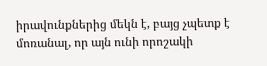իրավունքներից մեկն է, բայց չպետք է մոռանալ, որ այն ունի որոշակի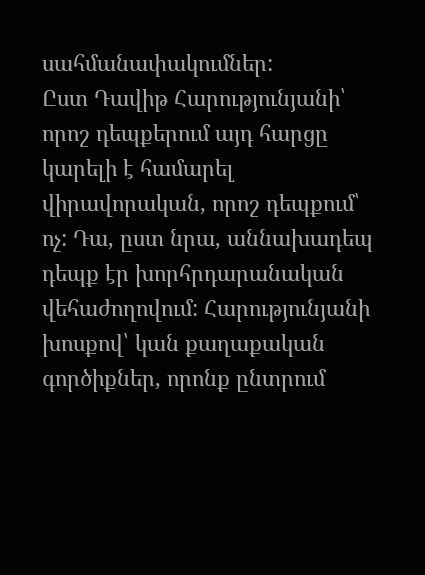սահմանափակումներ:
Ըստ Դավիթ Հարությունյանի՝ որոշ դեպքերում այդ հարցը կարելի է համարել վիրավորական, որոշ դեպքում՝ ոչ: Դա, ըստ նրա, աննախադեպ դեպք էր խորհրդարանական վեհաժողովում: Հարությունյանի խոսքով՝ կան քաղաքական գործիքներ, որոնք ընտրում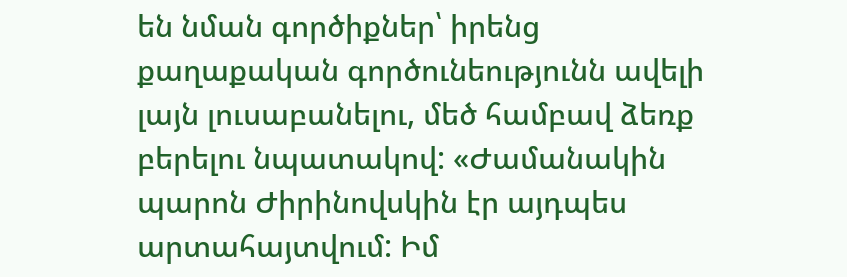են նման գործիքներ՝ իրենց քաղաքական գործունեությունն ավելի լայն լուսաբանելու, մեծ համբավ ձեռք բերելու նպատակով: «Ժամանակին պարոն Ժիրինովսկին էր այդպես արտահայտվում: Իմ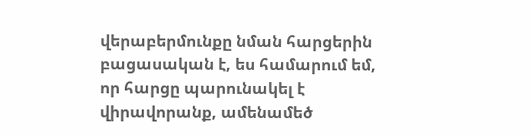վերաբերմունքը նման հարցերին բացասական է, ես համարում եմ, որ հարցը պարունակել է վիրավորանք, ամենամեծ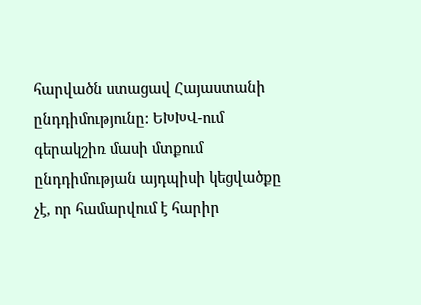հարվածն ստացավ Հայաստանի ընդդիմությունը: ԵԽԽՎ-ում գերակշիռ մասի մտքում ընդդիմության այդպիսի կեցվածքը չէ, որ համարվում է հարիր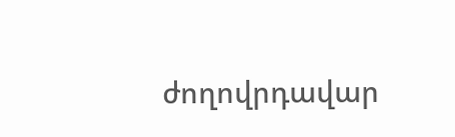ժողովրդավար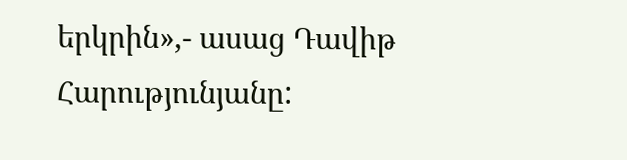երկրին»,- ասաց Դավիթ Հարությունյանը: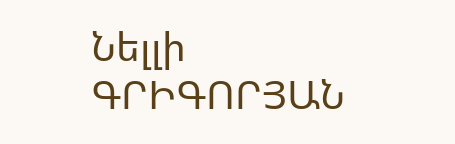Նելլի ԳՐԻԳՈՐՅԱՆ